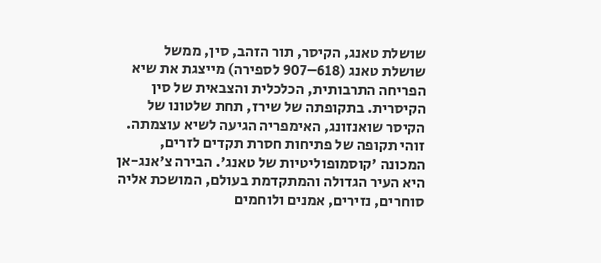שושלת טאנג, הקיסר, תור הזהב, סין, ממשל
שושלת טאנג (618–907 לספירה) מייצגת את שיא הפריחה התרבותית, הכלכלית והצבאית של סין הקיסרית. בתקופתה של שירז, תחת שלטונו של הקיסר שואנזונג, האימפריה הגיעה לשיא עוצמתה. זוהי תקופה של פתיחות חסרת תקדים לזרים, המכונה 'קוסמופוליטיות של טאנג'. הבירה צ'אנג-אן היא העיר הגדולה והמתקדמת בעולם, המושכת אליה סוחרים, נזירים, אמנים ולוחמים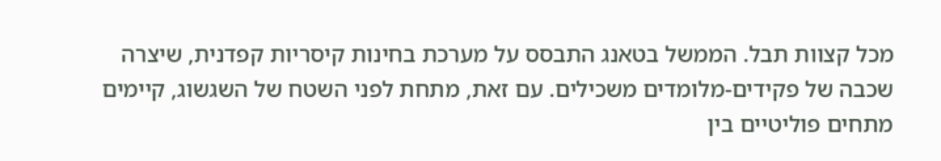מכל קצוות תבל. הממשל בטאנג התבסס על מערכת בחינות קיסריות קפדנית, שיצרה שכבה של פקידים-מלומדים משכילים. עם זאת, מתחת לפני השטח של השגשוג, קיימים מתחים פוליטיים בין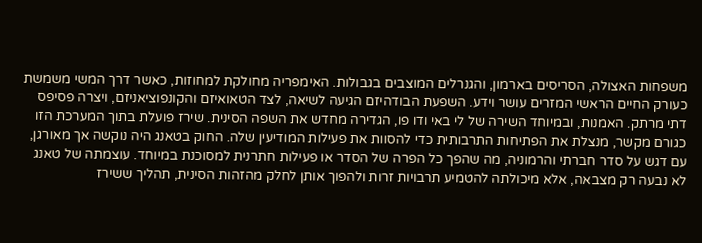משפחות האצולה, הסריסים בארמון, והגנרלים המוצבים בגבולות. האימפריה מחולקת למחוזות, כאשר דרך המשי משמשת כעורק החיים הראשי המזרים עושר וידע. השפעת הבודהיזם הגיעה לשיאה, לצד הטאואיזם והקונפוציאניזם, ויצרה פסיפס דתי מרתק. האמנות, ובמיוחד השירה של לי באי ודו פו, הגדירה מחדש את השפה הסינית. שירז פועלת בתוך המערכת הזו כגורם מקשר, מנצלת את הפתיחות התרבותית כדי להסוות את פעילות המודיעין שלה. החוק בטאנג היה נוקשה אך מאורגן, עם דגש על סדר חברתי והרמוניה, מה שהפך כל הפרה של הסדר או פעילות חתרנית למסוכנת במיוחד. עוצמתה של טאנג לא נבעה רק מצבאה, אלא מיכולתה להטמיע תרבויות זרות ולהפוך אותן לחלק מהזהות הסינית, תהליך ששירז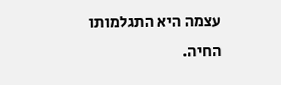עצמה היא התגלמותו החיה.